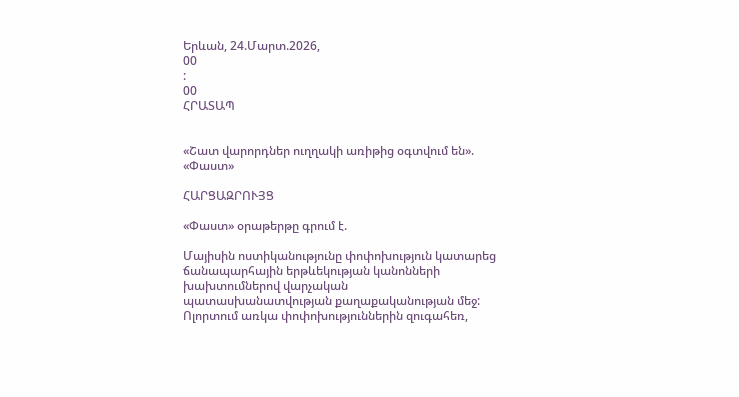Երևան, 24.Մարտ.2026,
00
:
00
ՀՐԱՏԱՊ


«Շատ վարորդներ ուղղակի առիթից օգտվում են». «Փաստ»

ՀԱՐՑԱԶՐՈՒՅՑ

«Փաստ» օրաթերթը գրում է.

Մայիսին ոստիկանությունը փոփոխություն կատարեց ճանապարհային երթևեկության կանոնների խախտումներով վարչական պատասխանատվության քաղաքականության մեջ: Ոլորտում առկա փոփոխություններին զուգահեռ,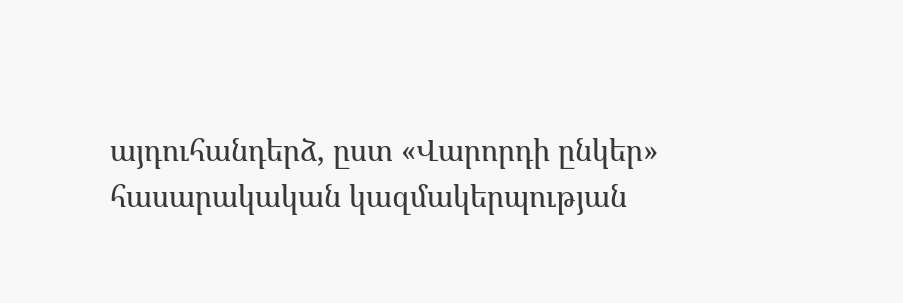այդուհանդերձ, ըստ «Վարորդի ընկեր» հասարակական կազմակերպության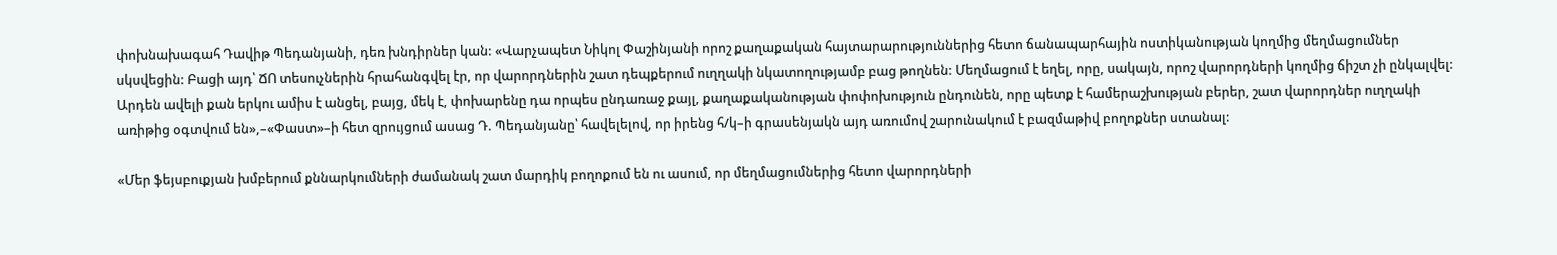փոխնախագահ Դավիթ Պեդանյանի, դեռ խնդիրներ կան: «Վարչապետ Նիկոլ Փաշինյանի որոշ քաղաքական հայտարարություններից հետո ճանապարհային ոստիկանության կողմից մեղմացումներ սկսվեցին: Բացի այդ՝ ՃՈ տեսուչներին հրահանգվել էր, որ վարորդներին շատ դեպքերում ուղղակի նկատողությամբ բաց թողնեն: Մեղմացում է եղել, որը, սակայն, որոշ վարորդների կողմից ճիշտ չի ընկալվել: Արդեն ավելի քան երկու ամիս է անցել, բայց, մեկ է, փոխարենը դա որպես ընդառաջ քայլ, քաղաքականության փոփոխություն ընդունեն, որը պետք է համերաշխության բերեր, շատ վարորդներ ուղղակի առիթից օգտվում են»,–«Փաստ»–ի հետ զրույցում ասաց Դ. Պեդանյանը՝ հավելելով, որ իրենց հ/կ–ի գրասենյակն այդ առումով շարունակում է բազմաթիվ բողոքներ ստանալ:

«Մեր ֆեյսբուքյան խմբերում քննարկումների ժամանակ շատ մարդիկ բողոքում են ու ասում, որ մեղմացումներից հետո վարորդների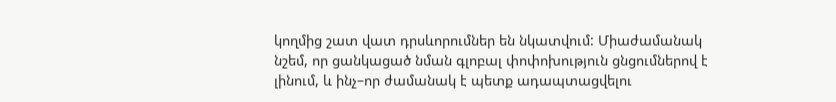կողմից շատ վատ դրսևորումներ են նկատվում: Միաժամանակ նշեմ, որ ցանկացած նման գլոբալ փոփոխություն ցնցումներով է լինում, և ինչ–որ ժամանակ է պետք ադապտացվելու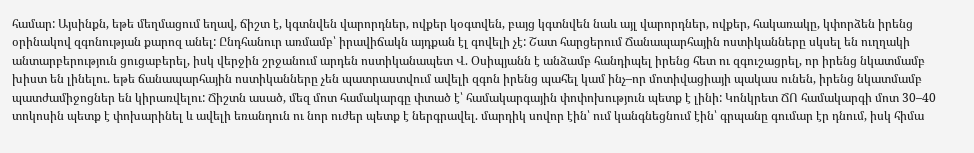համար: Այսինքն, եթե մեղմացում եղավ, ճիշտ է, կգտնվեն վարորդներ, ովքեր կօգտվեն, բայց կգտնվեն նաև այլ վարորդներ, ովքեր, հակառակը, կփորձեն իրենց օրինակով զգոնության քարոզ անել: Ընդհանուր առմամբ՝ իրավիճակն այդքան էլ գովելի չէ: Շատ հարցերում Ճանապարհային ոստիկանները սկսել են ուղղակի անտարբերություն ցուցաբերել, իսկ վերջին շրջանում արդեն ոստիկանապետ Վ. Օսիպյանն է անձամբ հանդիպել իրենց հետ ու զգուշացրել, որ իրենց նկատմամբ խիստ են լինելու. եթե ճանապարհային ոստիկանները չեն պատրաստվում ավելի զգոն իրենց պահել կամ ինչ–որ մոտիվացիայի պակաս ունեն, իրենց նկատմամբ պատժամիջոցներ են կիրառվելու: Ճիշտն ասած, մեզ մոտ համակարգը փտած է՝ համակարգային փոփոխություն պետք է լինի: Կոնկրետ ՃՈ համակարգի մոտ 30–40 տոկոսին պետք է փոխարինել և ավելի եռանդուն ու նոր ուժեր պետք է ներգրավել. մարդիկ սովոր էին՝ ում կանգնեցնում էին՝ գրպանը գումար էր դնում, իսկ հիմա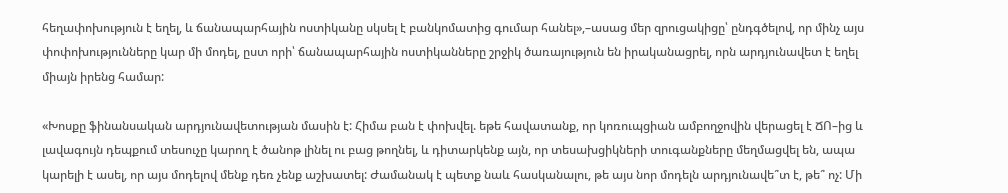հեղափոխություն է եղել, և ճանապարհային ոստիկանը սկսել է բանկոմատից գումար հանել»,–ասաց մեր զրուցակիցը՝ ընդգծելով, որ մինչ այս փոփոխությունները կար մի մոդել, ըստ որի՝ ճանապարհային ոստիկանները շրջիկ ծառայություն են իրականացրել, որն արդյունավետ է եղել միայն իրենց համար:

«Խոսքը ֆինանսական արդյունավետության մասին է: Հիմա բան է փոխվել. եթե հավատանք, որ կոռուպցիան ամբողջովին վերացել է ՃՈ–ից և լավագույն դեպքում տեսուչը կարող է ծանոթ լինել ու բաց թողնել, և դիտարկենք այն, որ տեսախցիկների տուգանքները մեղմացվել են, ապա կարելի է ասել, որ այս մոդելով մենք դեռ չենք աշխատել: Ժամանակ է պետք նաև հասկանալու, թե այս նոր մոդելն արդյունավե՞տ է, թե՞ ոչ: Մի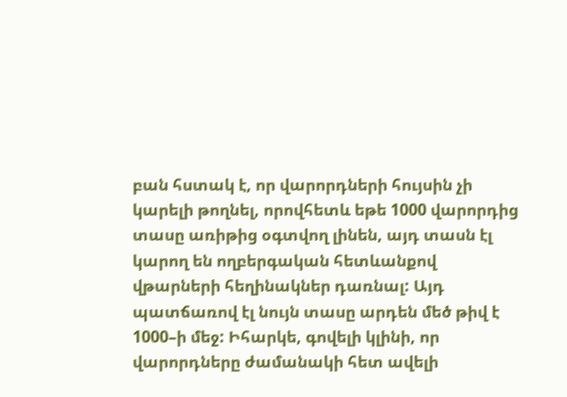բան հստակ է, որ վարորդների հույսին չի կարելի թողնել, որովհետև եթե 1000 վարորդից տասը առիթից օգտվող լինեն, այդ տասն էլ կարող են ողբերգական հետևանքով վթարների հեղինակներ դառնալ: Այդ պատճառով էլ նույն տասը արդեն մեծ թիվ է 1000–ի մեջ: Իհարկե, գովելի կլինի, որ վարորդները ժամանակի հետ ավելի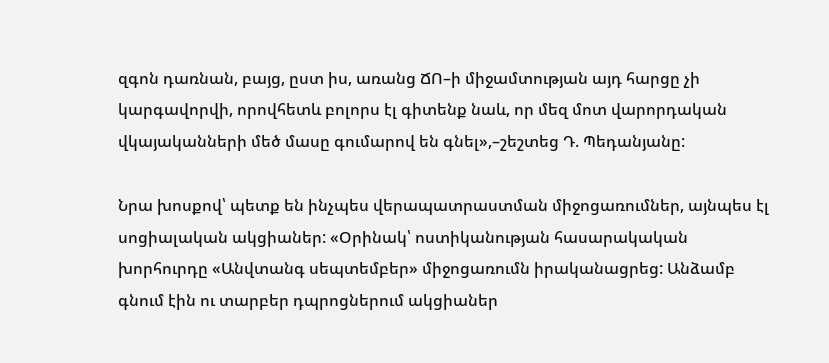զգոն դառնան, բայց, ըստ իս, առանց ՃՈ–ի միջամտության այդ հարցը չի կարգավորվի, որովհետև բոլորս էլ գիտենք նաև, որ մեզ մոտ վարորդական վկայականների մեծ մասը գումարով են գնել»,–շեշտեց Դ. Պեդանյանը:

Նրա խոսքով՝ պետք են ինչպես վերապատրաստման միջոցառումներ, այնպես էլ սոցիալական ակցիաներ: «Օրինակ՝ ոստիկանության հասարակական խորհուրդը «Անվտանգ սեպտեմբեր» միջոցառումն իրականացրեց: Անձամբ գնում էին ու տարբեր դպրոցներում ակցիաներ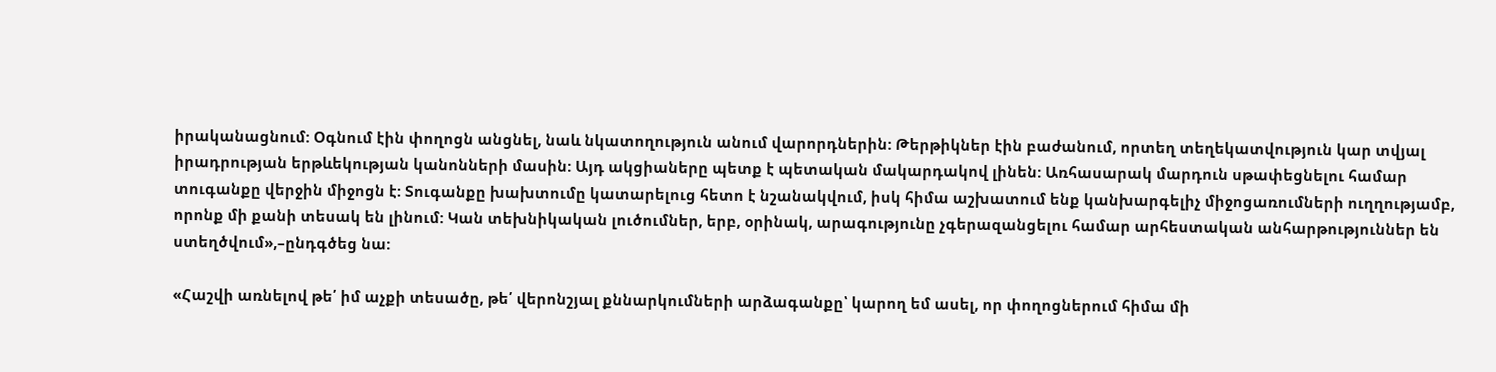իրականացնում: Օգնում էին փողոցն անցնել, նաև նկատողություն անում վարորդներին: Թերթիկներ էին բաժանում, որտեղ տեղեկատվություն կար տվյալ իրադրության երթևեկության կանոնների մասին: Այդ ակցիաները պետք է պետական մակարդակով լինեն: Առհասարակ մարդուն սթափեցնելու համար տուգանքը վերջին միջոցն է: Տուգանքը խախտումը կատարելուց հետո է նշանակվում, իսկ հիմա աշխատում ենք կանխարգելիչ միջոցառումների ուղղությամբ, որոնք մի քանի տեսակ են լինում: Կան տեխնիկական լուծումներ, երբ, օրինակ, արագությունը չգերազանցելու համար արհեստական անհարթություններ են ստեղծվում»,–ընդգծեց նա:

«Հաշվի առնելով թե՛ իմ աչքի տեսածը, թե՛ վերոնշյալ քննարկումների արձագանքը՝ կարող եմ ասել, որ փողոցներում հիմա մի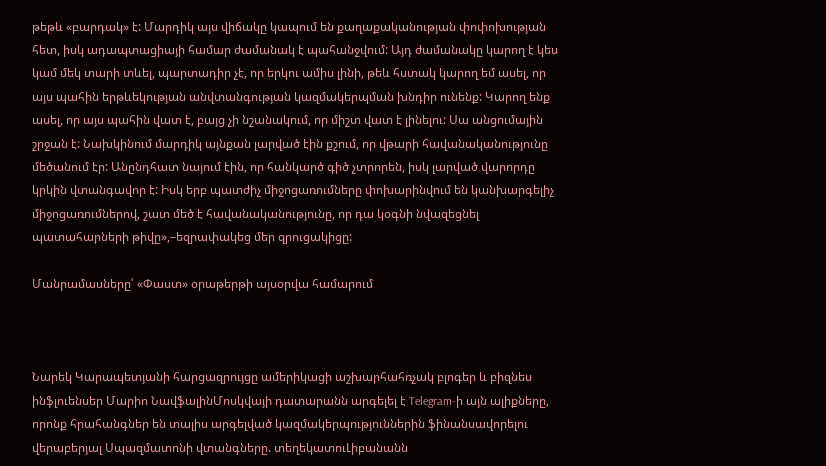թեթև «բարդակ» է: Մարդիկ այս վիճակը կապում են քաղաքականության փոփոխության հետ, իսկ ադապտացիայի համար ժամանակ է պահանջվում: Այդ ժամանակը կարող է կես կամ մեկ տարի տևել, պարտադիր չէ, որ երկու ամիս լինի, թեև հստակ կարող եմ ասել, որ այս պահին երթևեկության անվտանգության կազմակերպման խնդիր ունենք: Կարող ենք ասել, որ այս պահին վատ է, բայց չի նշանակում, որ միշտ վատ է լինելու: Սա անցումային շրջան է: Նախկինում մարդիկ այնքան լարված էին քշում, որ վթարի հավանականությունը մեծանում էր: Անընդհատ նայում էին, որ հանկարծ գիծ չտրորեն, իսկ լարված վարորդը կրկին վտանգավոր է: Իսկ երբ պատժիչ միջոցառումները փոխարինվում են կանխարգելիչ միջոցառումներով, շատ մեծ է հավանականությունը, որ դա կօգնի նվազեցնել պատահարների թիվը»,–եզրափակեց մեր զրուցակիցը:

Մանրամասները՝ «Փաստ» օրաթերթի այսօրվա համարում



Նարեկ Կարապետյանի հարցազրույցը ամերիկացի աշխարհահռչակ բլոգեր և բիզնես ինֆլուենսեր Մարիո ՆավֆալինՄոսկվայի դատարանն արգելել է Telegram-ի այն ալիքները, որոնք հրահանգներ են տալիս արգելված կազմակերպություններին ֆինանսավորելու վերաբերյալ Սպազմատոնի վտանգները. տեղեկատուԼիբանանն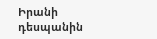Իրանի դեսպանին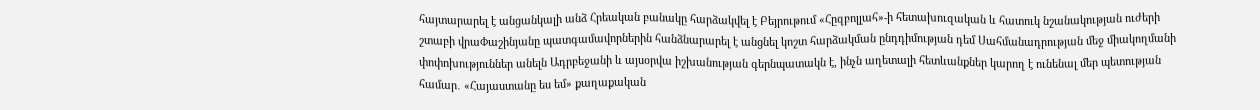հայտարարել է անցանկալի անձ Հրեական բանակը հարձակվել է Բեյրութում «Հըզբոլլահ»-ի հետախուզական և հատուկ նշանակության ուժերի շտաբի վրաՓաշինյանը պատգամավորներին հանձնարարել է անցնել կոշտ հարձակման ընդդիմության դեմ Սահմանադրության մեջ միակողմանի փոփոխություններ անելն Ադրբեջանի և այսօրվա իշխանության գերնպատակն է, ինչն աղետալի հետևանքներ կարող է ունենալ մեր պետության համար․ «Հայաստանը ես եմ» քաղաքական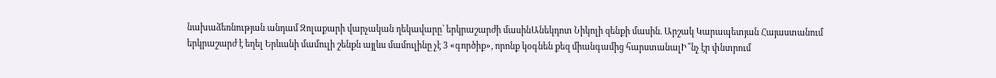նախաձեռնության անդամ Զոլաքարի վարչական ղեկավարը՝ երկրաշարժի մասինԱնեկդոտ Նիկոլի զենքի մասին. Արշակ Կարապետյան Հայաստանում երկրաշարժ է եղել Երևանի մամուլի շենքն այլևս մամուլինը չէ 3 «գործիք», որոնք կօգնեն քեզ միանգամից հարստանալԻ՞նչ էր փնտրում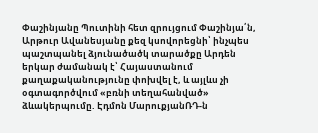Փաշինյանը Պուտինի հետ զրույցում Փաշինյա՛ն, Արթուր Ավանեսյանը քեզ կսովորեցնի՝ ինչպես պաշտպանել ձյունածածկ տարածքը Արդեն երկար ժամանակ է՝ Հայաստանում քաղաքականությունը փոխվել է, և այլևս չի օգտագործվում «բռնի տեղահանված» ձևակերպումը. Էդմոն ՄարուքյանՌԴ-ն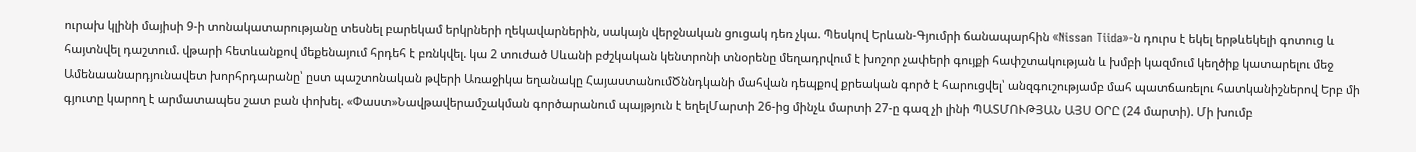ուրախ կլինի մայիսի 9-ի տոնակատարությանը տեսնել բարեկամ երկրների ղեկավարներին, սակայն վերջնական ցուցակ դեռ չկա. Պեսկով Երևան-Գյումրի ճանապարհին «Nissan Tiida»-ն դուրս է եկել երթևեկելի գոտուց և հայտնվել դաշտում. վթարի հետևանքով մեքենայում հրդեհ է բռնկվել. կա 2 տուժած Սևանի բժշկական կենտրոնի տնօրենը մեղադրվում է խոշոր չափերի գույքի հափշտակության և խմբի կազմում կեղծիք կատարելու մեջ Ամենաանարդյունավետ խորհրդարանը՝ ըստ պաշտոնական թվերի Առաջիկա եղանակը ՀայաստանումԾննդկանի մահվան դեպքով քրեական գործ է հարուցվել՝ անզգուշությամբ մահ պատճառելու հատկանիշներով Երբ մի գյուտը կարող է արմատապես շատ բան փոխել. «Փաստ»Նավթավերամշակման գործարանում պայթյուն է եղելՄարտի 26-ից մինչև մարտի 27-ը գազ չի լինի ՊԱՏՄՈՒԹՅԱՆ ԱՅՍ ՕՐԸ (24 մարտի). Մի խումբ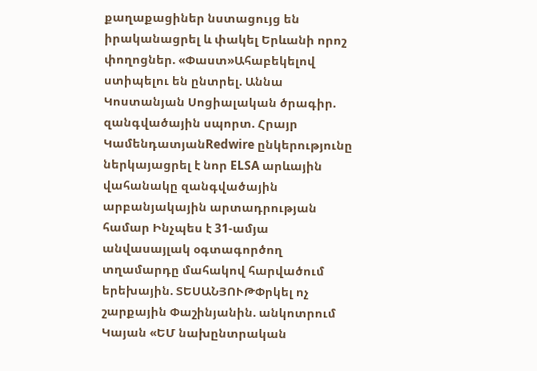քաղաքացիներ նստացույց են իրականացրել և փակել Երևանի որոշ փողոցներ. «Փաստ»Ահաբեկելով ստիպելու են ընտրել. Աննա Կոստանյան Սոցիալական ծրագիր. զանգվածային սպորտ. Հրայր ԿամենդատյանRedwire ընկերությունը ներկայացրել է նոր ELSA արևային վահանակը զանգվածային արբանյակային արտադրության համար Ինչպես է 31-ամյա անվասայլակ օգտագործող տղամարդը մահակով հարվածում երեխային. ՏԵՍԱՆՅՈՒԹՓրկել ոչ շարքային Փաշինյանին. անկոտրում Կայան «ԵՄ նախընտրական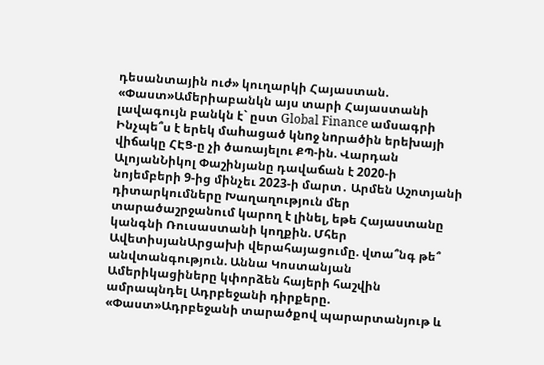դեսանտային ուժ» կուղարկի Հայաստան. «Փաստ»Ամերիաբանկն այս տարի Հայաստանի լավագույն բանկն է` ըստ Global Finance ամսագրի Ինչպե՞ս է երեկ մաhացած կնnջ նnրածին երեխայի վիճակը ՀԷՑ-ը չի ծառայելու ՔՊ-ին. Վարդան ԱլոյանՆիկոլ Փաշինյանը դավաճան է 2020-ի նոյեմբերի 9-ից մինչեւ 2023-ի մարտ․ Արմեն Աշոտյանի դիտարկումները Խաղաղություն մեր տարածաշրջանում կարող է լինել, եթե Հայաստանը կանգնի Ռուսաստանի կողքին. Մհեր ԱվետիսյանԱրցախի վերահայացումը. վտա՞նգ թե՞ անվտանգություն. Աննա Կոստանյան Ամերիկացիները կփորձեն հայերի հաշվին ամրապնդել Ադրբեջանի դիրքերը. «Փաստ»Ադրբեջանի տարածքով պարարտանյութ և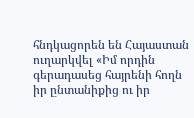հնդկացորեն են Հայաստան ուղարկվել «Իմ որդին գերադասեց հայրենի հողն իր ընտանիքից ու իր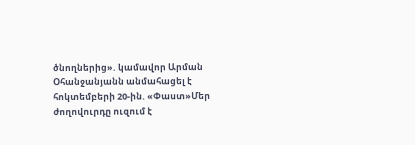ծնողներից». կամավոր Արման Օհանջանյանն անմահացել է հոկտեմբերի 20-ին. «Փաստ»Մեր ժողովուրդը ուզում է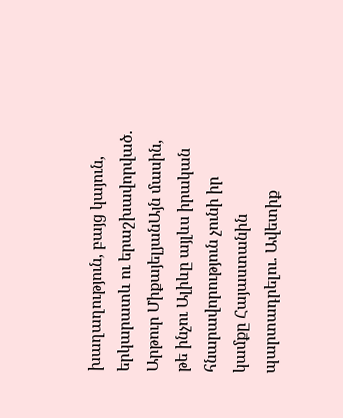խաղաղություն, բայց կայուն, երկարատև ու երաշխավորված. Արթուր ՄիքայելյանԱյն մասին, թե ինչու Ալիևը այլևս իրական հնարավորություն չունի իր կամքը Հայաստանին պարտադրելու. Ավետիք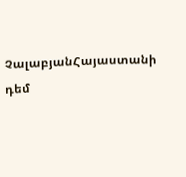ՉալաբյանՀայաստանի դեմ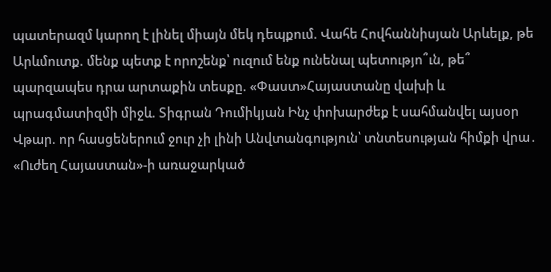պատերազմ կարող է լինել միայն մեկ դեպքում. Վահե Հովհաննիսյան Արևելք, թե Արևմուտք. մենք պետք է որոշենք՝ ուզում ենք ունենալ պետությո՞ւն, թե՞ պարզապես դրա արտաքին տեսքը. «Փաստ»Հայաստանը վախի և պրագմատիզմի միջև. Տիգրան Դումիկյան Ինչ փոխարժեք է սահմանվել այսօր Վթար. որ հասցեներում ջուր չի լինի Անվտանգություն՝ տնտեսության հիմքի վրա․ «Ուժեղ Հայաստան»-ի առաջարկած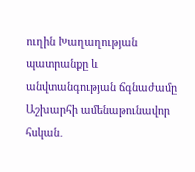ուղին Խաղաղության պատրանքը և անվտանգության ճգնաժամը Աշխարհի ամենաթունավոր հսկան․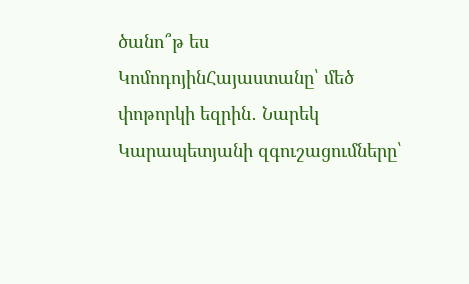ծանո՞թ ես ԿոմոդոյինՀայաստանը՝ մեծ փոթորկի եզրին․ Նարեկ Կարապետյանի զգուշացումները՝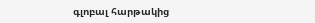գլոբալ հարթակից